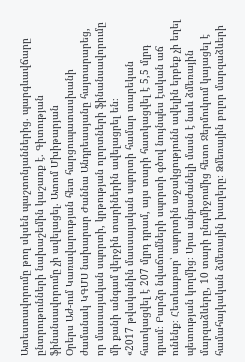Ատեստավորումը թող սկսեն պաշտոնյաններից. պարգևավճարը ընտրութունների նախաշեմին կաշառք է. Գիտության ֆինանսավորումը չի ավելացել. Ատոմ Մխիթարյան
Օրերս Աժ-ում Կառավարության հետ հարցուպատասխանի ժամանակ ԿԳՄՍ նախարար Ժաննա Անդրեասյանը հայտարարեց, որ մասսայական սպորտի, կրթության ոլորտների ֆինանսավորումը մի քանի անգամ վերջին տարիներին ավելացրել են։
«2017 թվականին մասսայական սպորտի համար տարեկան հատկացվել է 207 մլրդ դրամ, այս տարի հատկացվել է 5,5 մլրդ դրամ։ Բարձր նվաճումների սպորտի գծով նույնպես էական աճ ունենք։ Հետևաբար՝ սպորտին աջակցությունն ավելին երբեք չի եղել պետության կողմից։ Սրա անբաժանելի մասն է նաև ձմեռային մարզաձևերը, 10 տարի ընդմիջումից հետո Ջերմուկում կայացել է համահայկական ձմեռային խաղերը։ Ձմեռային բոլոր մարզաձևերի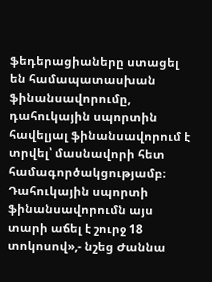ֆեդերացիաները ստացել են համապատասխան ֆինանսավորումը, դահուկային սպորտին հավելյալ ֆինանսավորում է տրվել՝ մասնավորի հետ համագործակցությամբ։ Դահուկային սպորտի ֆինանսավորումն այս տարի աճել է շուրջ 18 տոկոսով»,- նշեց Ժաննա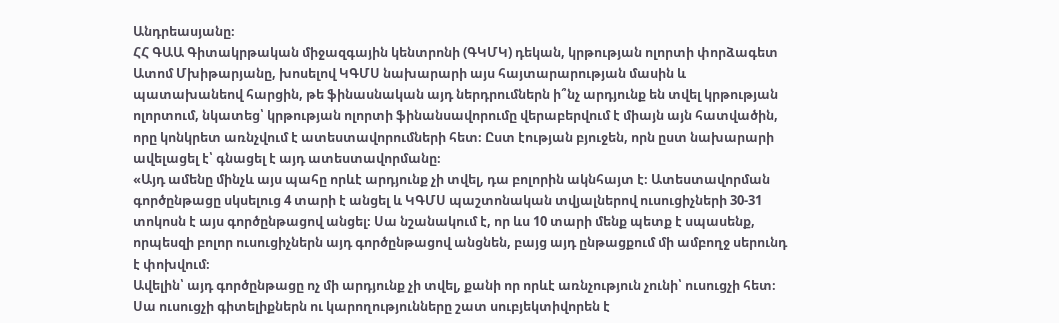Անդրեասյանը։
ՀՀ ԳԱԱ Գիտակրթական միջազգային կենտրոնի (ԳԿՄԿ) դեկան, կրթության ոլորտի փորձագետ Ատոմ Մխիթարյանը, խոսելով ԿԳՄՍ նախարարի այս հայտարարության մասին և պատախանեով հարցին, թե ֆինասնական այդ ներդրումներն ի՞նչ արդյունք են տվել կրթության ոլորտում, նկատեց՝ կրթության ոլորտի ֆինանսավորումը վերաբերվում է միայն այն հատվածին, որը կոնկրետ առնչվում է ատեստավորումների հետ։ Ըստ էության բյուջեն, որն ըստ նախարարի ավելացել է՝ գնացել է այդ ատեստավորմանը։
«Այդ ամենը մինչև այս պահը որևէ արդյունք չի տվել, դա բոլորին ակնհայտ է։ Ատեստավորման գործընթացը սկսելուց 4 տարի է անցել և ԿԳՄՍ պաշտոնական տվյալներով ուսուցիչների 30-31 տոկոսն է այս գործընթացով անցել։ Սա նշանակում է, որ ևս 10 տարի մենք պետք է սպասենք, որպեսզի բոլոր ուսուցիչներն այդ գործընթացով անցնեն, բայց այդ ընթացքում մի ամբողջ սերունդ է փոխվում։
Ավելին՝ այդ գործընթացը ոչ մի արդյունք չի տվել, քանի որ որևէ առնչություն չունի՝ ուսուցչի հետ։ Սա ուսուցչի գիտելիքներն ու կարողությունները շատ սուբյեկտիվորեն է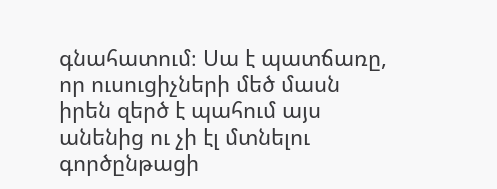գնահատում։ Սա է պատճառը, որ ուսուցիչների մեծ մասն իրեն զերծ է պահում այս անենից ու չի էլ մտնելու գործընթացի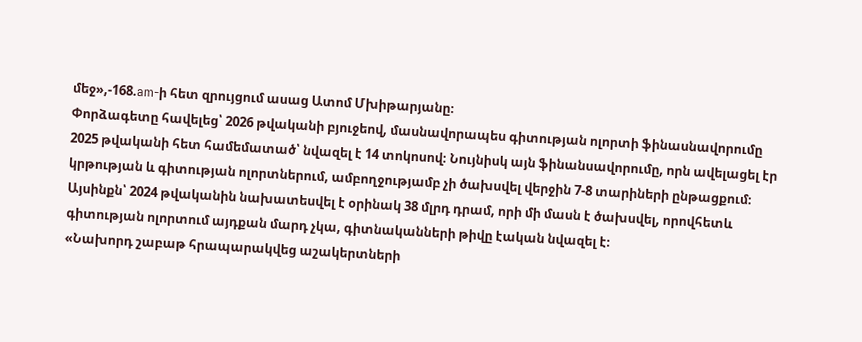մեջ»,-168.am-ի հետ զրույցում ասաց Ատոմ Մխիթարյանը։
Փորձագետը հավելեց՝ 2026 թվականի բյուջեով, մասնավորապես գիտության ոլորտի ֆինասնավորումը 2025 թվականի հետ համեմատած՝ նվազել է 14 տոկոսով։ Նույնիսկ այն ֆինանսավորումը, որն ավելացել էր կրթության և գիտության ոլորտներում, ամբողջությամբ չի ծախսվել վերջին 7-8 տարիների ընթացքում։ Այսինքն՝ 2024 թվականին նախատեսվել է օրինակ 38 մլրդ դրամ, որի մի մասն է ծախսվել, որովհետև գիտության ոլորտում այդքան մարդ չկա, գիտնականների թիվը էական նվազել է։
«Նախորդ շաբաթ հրապարակվեց աշակերտների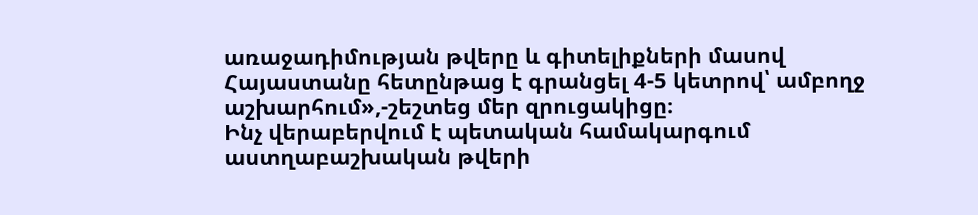առաջադիմության թվերը և գիտելիքների մասով Հայաստանը հետընթաց է գրանցել 4-5 կետրով՝ ամբողջ աշխարհում»,-շեշտեց մեր զրուցակիցը։
Ինչ վերաբերվում է պետական համակարգում աստղաբաշխական թվերի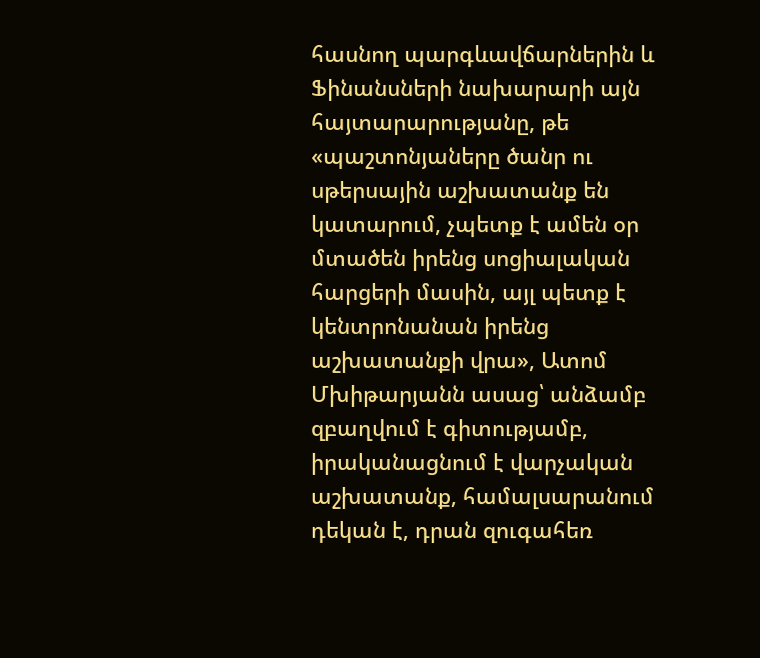հասնող պարգևավճարներին և Ֆինանսների նախարարի այն հայտարարությանը, թե «պաշտոնյաները ծանր ու սթերսային աշխատանք են կատարում, չպետք է ամեն օր մտածեն իրենց սոցիալական հարցերի մասին, այլ պետք է կենտրոնանան իրենց աշխատանքի վրա», Ատոմ Մխիթարյանն ասաց՝ անձամբ զբաղվում է գիտությամբ, իրականացնում է վարչական աշխատանք, համալսարանում դեկան է, դրան զուգահեռ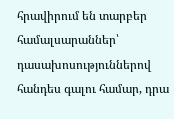հրավիրում են տարբեր համալսարաններ՝ դասախոսություններով հանդես գալու համար, դրա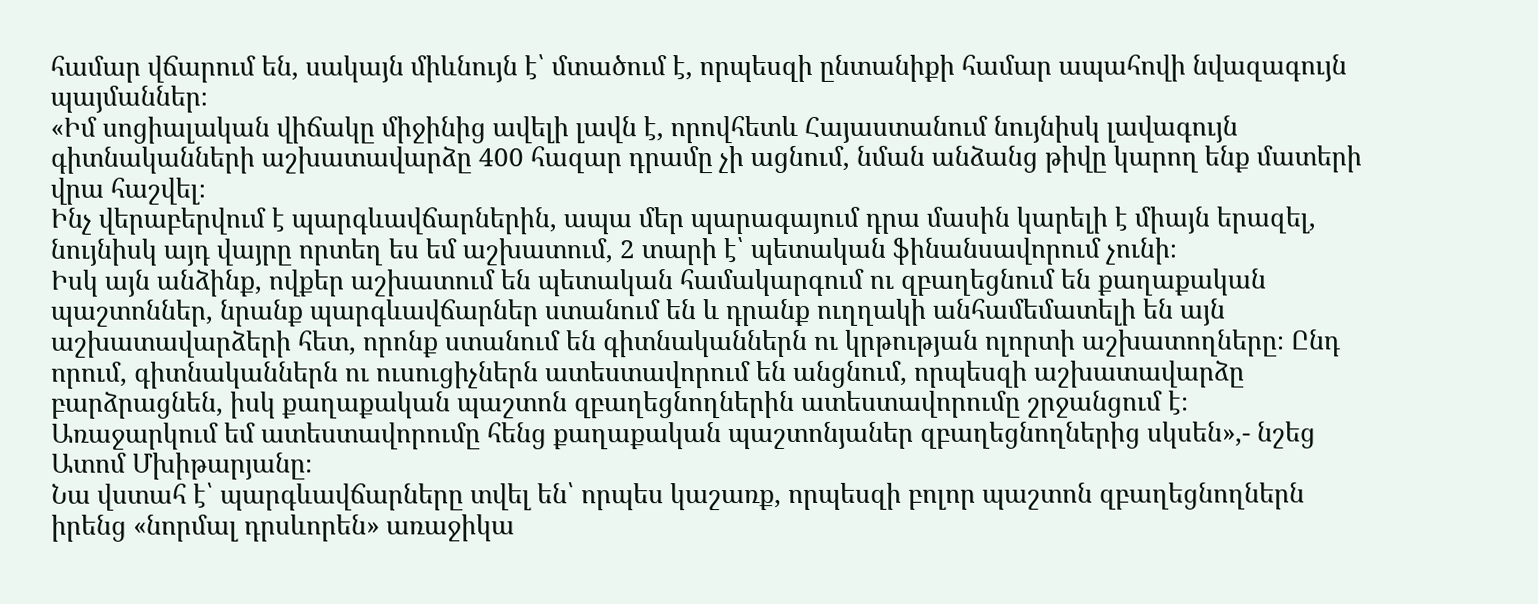համար վճարում են, սակայն միևնույն է՝ մտածում է, որպեսզի ընտանիքի համար ապահովի նվազագույն պայմաններ։
«Իմ սոցիալական վիճակը միջինից ավելի լավն է, որովհետև Հայաստանում նույնիսկ լավագույն գիտնականների աշխատավարձը 400 հազար դրամը չի ացնում, նման անձանց թիվը կարող ենք մատերի վրա հաշվել։
Ինչ վերաբերվում է պարգևավճարներին, ապա մեր պարագայում դրա մասին կարելի է միայն երազել, նույնիսկ այդ վայրը որտեղ ես եմ աշխատում, 2 տարի է՝ պետական ֆինանսավորում չունի։
Իսկ այն անձինք, ովքեր աշխատում են պետական համակարգում ու զբաղեցնում են քաղաքական պաշտոններ, նրանք պարգևավճարներ ստանում են և դրանք ուղղակի անհամեմատելի են այն աշխատավարձերի հետ, որոնք ստանում են գիտնականներն ու կրթության ոլորտի աշխատողները։ Ընդ որում, գիտնականներն ու ուսուցիչներն ատեստավորում են անցնում, որպեսզի աշխատավարձը բարձրացնեն, իսկ քաղաքական պաշտոն զբաղեցնողներին ատեստավորումը շրջանցում է։
Առաջարկում եմ ատեստավորումը հենց քաղաքական պաշտոնյաներ զբաղեցնողներից սկսեն»,- նշեց Ատոմ Մխիթարյանը։
Նա վստահ է՝ պարգևավճարները տվել են՝ որպես կաշառք, որպեսզի բոլոր պաշտոն զբաղեցնողներն իրենց «նորմալ դրսևորեն» առաջիկա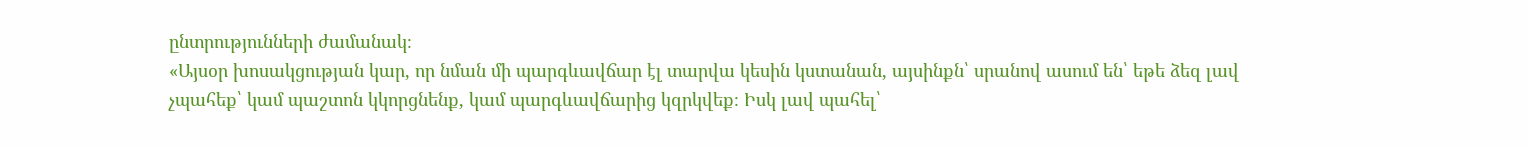ընտրությունների ժամանակ։
«Այսօր խոսակցության կար, որ նման մի պարգևավճար էլ տարվա կեսին կստանան, այսինքն՝ սրանով ասում են՝ եթե ձեզ լավ չպահեք՝ կամ պաշտոն կկորցնենք, կամ պարգևավճարից կզրկվեք։ Իսկ լավ պահել՝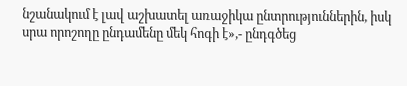նշանակում է լավ աշխատել առաջիկա ընտրություններին, իսկ սրա որոշողը ընդամենը մեկ հոգի է»,- ընդգծեց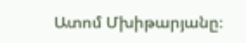Ատոմ Մխիթարյանը։